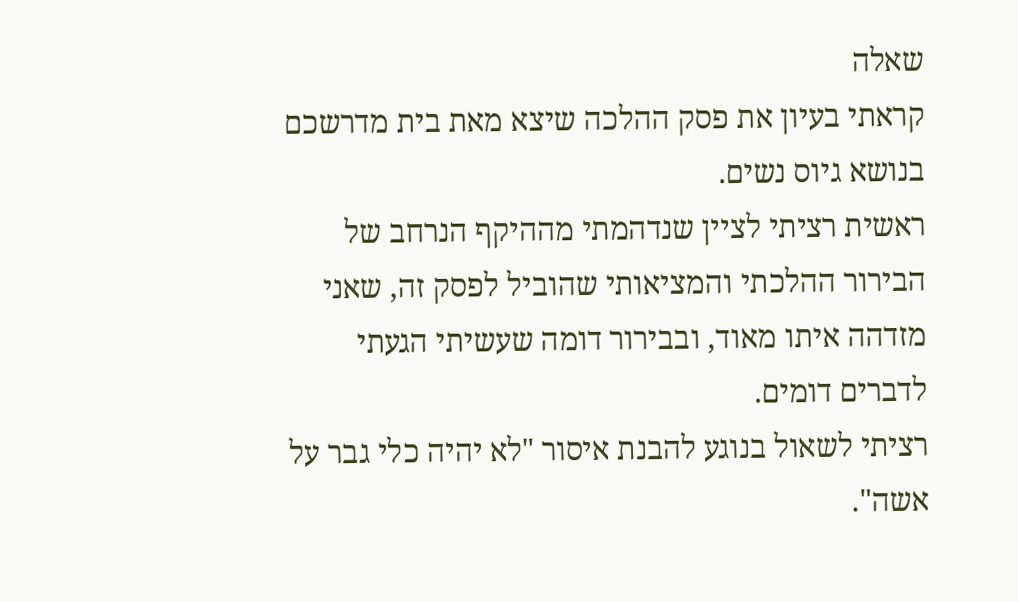שאלה
קראתי בעיון את פסק ההלכה שיצא מאת בית מדרשכם בנושא גיוס נשים.
ראשית רציתי לציין שנדהמתי מההיקף הנרחב של הבירור ההלכתי והמציאותי שהוביל לפסק זה, שאני מזדהה איתו מאוד, ובבירור דומה שעשיתי הגעתי לדברים דומים.
רציתי לשאול בנוגע להבנת איסור "לא יהיה כלי גבר על אשה".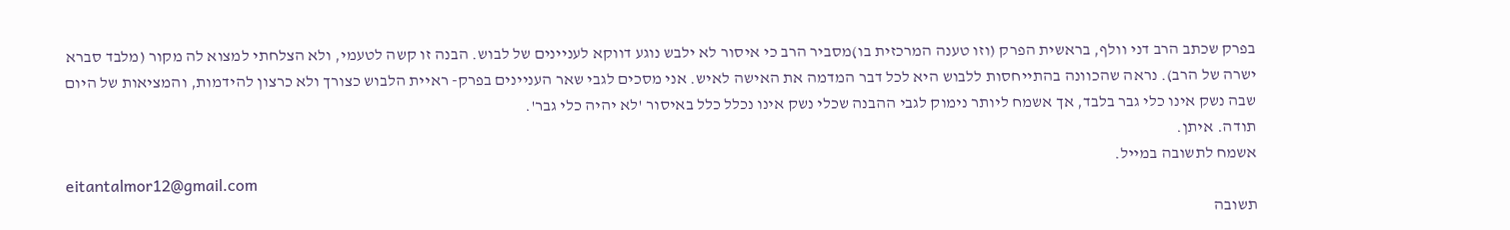בפרק שכתב הרב דני וולף, בראשית הפרק (וזו טענה המרכזית בו)מסביר הרב כי איסור לא ילבש נוגע דווקא לעניינים של לבוש. הבנה זו קשה לטעמי, ולא הצלחתי למצוא לה מקור (מלבד סברא ישרה של הרב). נראה שהכוונה בהתייחסות ללבוש היא לכל דבר המדמה את האישה לאיש. אני מסכים לגבי שאר העניינים בפרק- ראיית הלבוש כצורך ולא כרצון להידמות, והמציאות של היום שבה נשק אינו כלי גבר בלבד, אך אשמח ליותר נימוק לגבי ההבנה שכלי נשק אינו נכלל כלל באיסור 'לא יהיה כלי גבר'.
תודה. איתן.
אשמח לתשובה במייל.
eitantalmor12@gmail.com
תשובה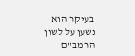בעיקר הוא נשען על לשון הרמב"ם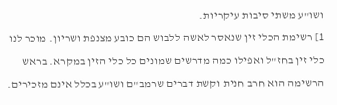ושו"ע משתי סיבות עיקריות.
1] רשימת הכלי זין שנאסר לאשה ללבוש הם כובע מצנפת ושריון. מוכר לנו כלי זין בחז"ל ואפילו כמה מדרשים שמונים כל כלי הזין במקרא. בראש הרשימה הוא חרב חנית וקשת דברים שרמב"ם ושו"ע בכלל אינם מזכירים.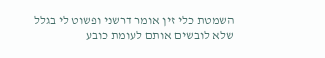השמטת כלי זין אומר דרשני ופשוט לי בגלל שלא לובשים אותם לעומת כובע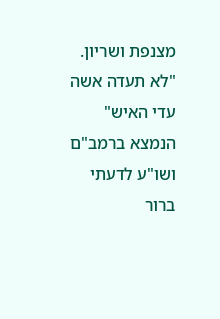מצנפת ושריון.
"לא תעדה אשה עדי האיש" הנמצא ברמב"ם ושו"ע לדעתי ברור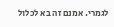לגמרי. אמנם זה בא לכלול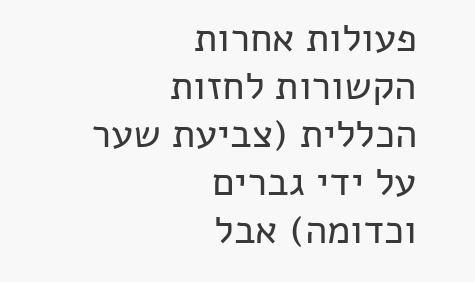פעולות אחרות הקשורות לחזות הכללית (צביעת שער על ידי גברים וכדומה) אבל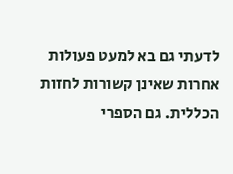לדעתי גם בא למעט פעולות אחרות שאינן קשורות לחזות הכללית. גם הספרי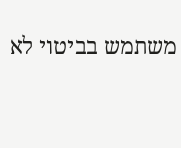משתמש בביטוי לא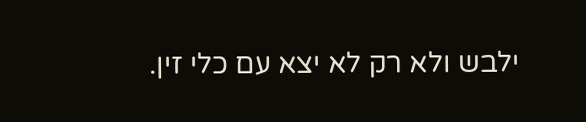ילבש ולא רק לא יצא עם כלי זין.